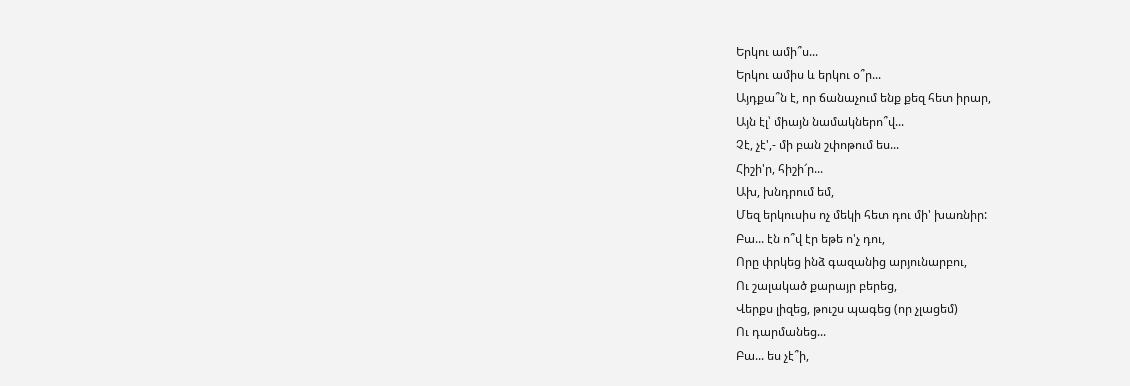Երկու ամի՞ս...
Երկու ամիս և երկու օ՞ր...
Այդքա՞ն է, որ ճանաչում ենք քեզ հետ իրար,
Այն էլ՝ միայն նամակներո՞վ...
Չէ, չէ',- մի բան շփոթում ես...
Հիշի'ր, հիշի՜ր...
Ախ, խնդրում եմ,
Մեզ երկուսիս ոչ մեկի հետ դու մի' խառնիր:
Բա... էն ո՞վ էր եթե ո'չ դու,
Որը փրկեց ինձ գազանից արյունարբու,
Ու շալակած քարայր բերեց,
Վերքս լիզեց, թուշս պագեց (որ չլացեմ)
Ու դարմանեց...
Բա... ես չէ՞ի,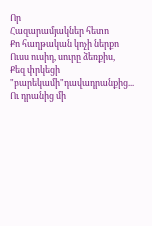Որ
Հազարամյակներ հետո
Քո հաղթական կոչի ներքո
Ուսս ուսիդ, սուրը ձեռքիս,
Քեզ փրկեցի "բարեկամի"դավադրանքից...
Ու դրանից մի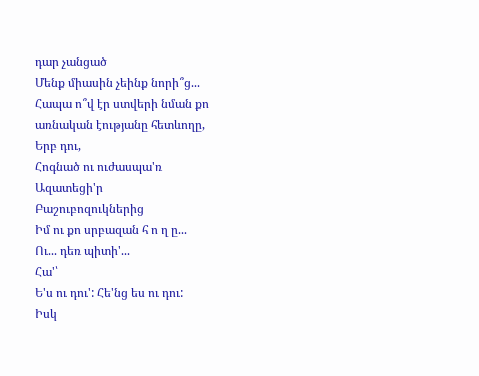դար չանցած
Մենք միասին չեինք նորի՞ց...
Հապա ո՞վ էր ստվերի նման քո առնական էությանը հետևողը,
Երբ դու,
Հոգնած ու ուժասպա'ռ
Ազատեցի'ր
Բաշուբոզուկներից
Իմ ու քո սրբազան հ ո ղ ը...
Ու... դեռ պիտի'...
Հա'՝
Ե'ս ու դու': Հե'նց ես ու դու:
Իսկ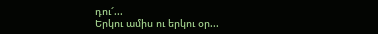դու՜...
Երկու ամիս ու երկու օր...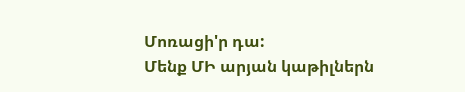Մոռացի'ր դա:
Մենք ՄԻ արյան կաթիլներն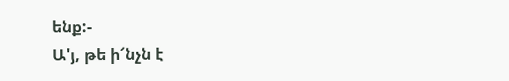ենք:-
Ա'յ, թե ի՜նչն է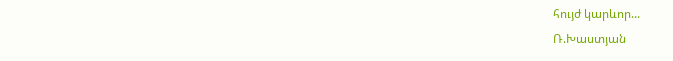հույժ կարևոր...
Ռ.Խաստյան